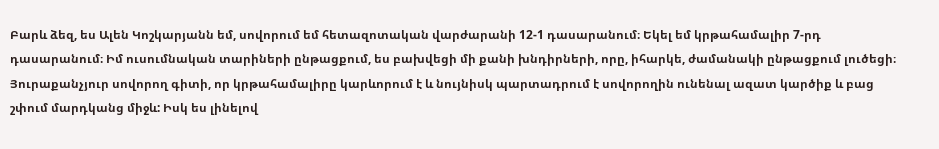Բարև ձեզ, ես Ալեն Կոշկարյանն եմ, սովորում եմ հետազոտական վարժարանի 12-1 դասարանում։ Եկել եմ կրթահամալիր 7-րդ դասարանում։ Իմ ուսումնական տարիների ընթացքում, ես բախվեցի մի քանի խնդիրների, որը, իհարկե, ժամանակի ընթացքում լուծեցի։ Յուրաքանչյուր սովորող գիտի, որ կրթահամալիրը կարևորում է և նույնիսկ պարտադրում է սովորողին ունենալ ազատ կարծիք և բաց շփում մարդկանց միջև: Իսկ ես լինելով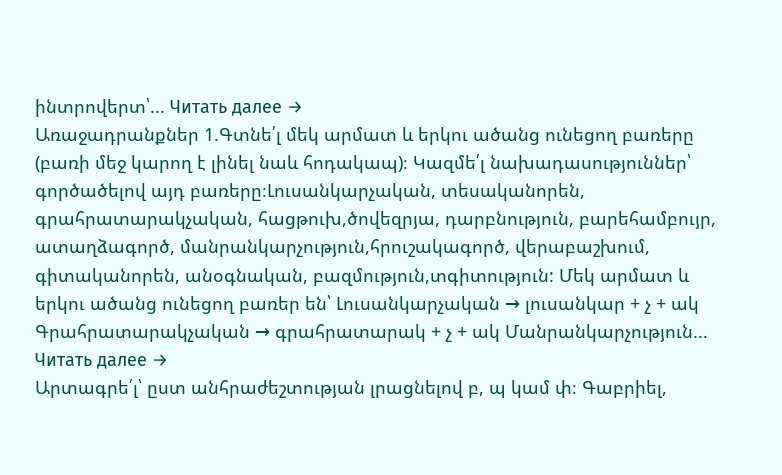ինտրովերտ՝... Читать далее →
Առաջադրանքներ 1.Գտնե՛լ մեկ արմատ և երկու ածանց ունեցող բառերը (բառի մեջ կարող է լինել նաև հոդակապ)։ Կազմե՛լ նախադասություններ՝ գործածելով այդ բառերը։Լուսանկարչական, տեսականորեն, գրահրատարակչական, հացթուխ,ծովեզրյա, դարբնություն, բարեհամբույր, ատաղձագործ, մանրանկարչություն,հրուշակագործ, վերաբաշխում, գիտականորեն, անօգնական, բազմություն,տգիտություն: Մեկ արմատ և երկու ածանց ունեցող բառեր են՝ Լուսանկարչական → լուսանկար + չ + ակ Գրահրատարակչական → գրահրատարակ + չ + ակ Մանրանկարչություն... Читать далее →
Արտագրե՛լ՝ ըստ անհրաժեշտության լրացնելով բ, պ կամ փ։ Գաբրիել,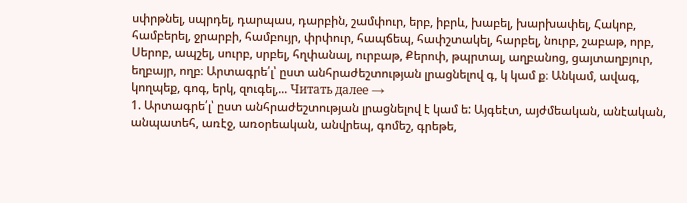սփրթնել, սպրդել, դարպաս, դարբին, շամփուր, երբ, իբրև, խաբել, խարխափել, Հակոբ, համբերել, ջրարբի, համբույր, փրփուր, հապճեպ, հափշտակել, հարբել, նուրբ, շաբաթ, որբ, Սերոբ, ապշել, սուրբ, սրբել, հղփանալ, ուրբաթ, Քերոփ, թպրտալ, աղբանոց, ցայտաղբյուր, եղբայր, ողբ։ Արտագրե՛լ՝ ըստ անհրաժեշտության լրացնելով գ, կ կամ ք։ Անկամ, ավագ, կողպեք, գոգ, երկ, զուգել,... Читать далее →
1. Արտագրե՛լ՝ ըստ անհրաժեշտության լրացնելով է կամ ե: Այգեէտ, այժմեական, անէական, անպատեհ, առէջ, առօրեական, անվրեպ, գոմեշ, գրեթե,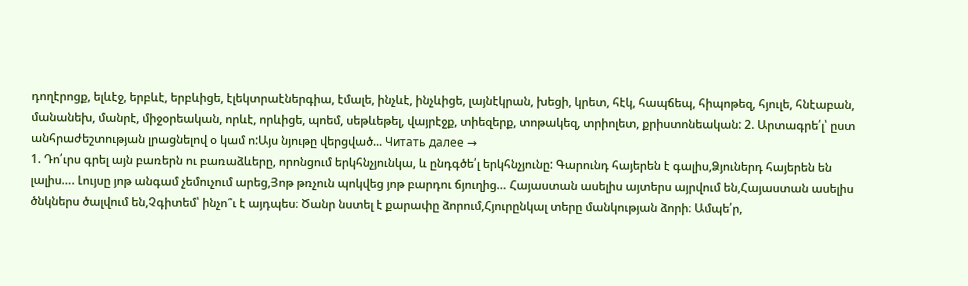դողէրոցք, ելևէջ, երբևէ, երբևիցե, էլեկտրաէներգիա, էմալե, ինչևէ, ինչևիցե, լայնէկրան, խեցի, կրետ, հէկ, հապճեպ, հիպոթեզ, հյուլե, հնէաբան, մանանեխ, մանրէ, միջօրեական, որևէ, որևիցե, պոեմ, սեթևեթել, վայրէջք, տիեզերք, տոթակեզ, տրիոլետ, քրիստոնեական: 2. Արտագրե՛լ՝ ըստ անհրաժեշտության լրացնելով օ կամ ո:Այս նյութը վերցված... Читать далее →
1. Դո՛ւրս գրել այն բառերն ու բառաձևերը, որոնցում երկհնչյունկա, և ընդգծե՛լ երկհնչյունը: Գարունդ հայերեն է գալիս,Ձյուներդ հայերեն են լալիս…. Լույսը յոթ անգամ չեմուչում արեց,Յոթ թռչուն պոկվեց յոթ բարդու ճյուղից… Հայաստան ասելիս այտերս այրվում են,Հայաստան ասելիս ծնկներս ծալվում են,Չգիտեմ՝ ինչո՞ւ է այդպես։ Ծանր նստել է քարափը ձորում,Հյուրընկալ տերը մանկության ձորի։ Ամպե՛ր,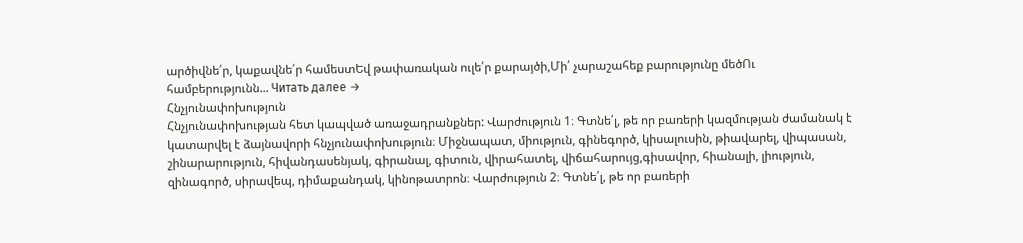արծիվնե՛ր, կաքավնե՛ր համեստԵվ թափառական ուլե՛ր քարայծի,Մի՛ չարաշահեք բարությունը մեծՈւ համբերությունն... Читать далее →
Հնչյունափոխություն
Հնչյունափոխության հետ կապված առաջադրանքներ: Վարժություն 1։ Գտնե՛լ, թե որ բառերի կազմության ժամանակ է կատարվել է ձայնավորի հնչյունափոխություն։ Միջնապատ, միություն, գինեգործ, կիսալուսին, թիավարել, վիպասան, շինարարություն, հիվանդասենյակ, գիրանալ, գիտուն, վիրահատել, վիճահարույց,գիսավոր, հիանալի, լիություն, զինագործ, սիրավեպ, դիմաքանդակ, կինոթատրոն։ Վարժություն 2։ Գտնե՛լ, թե որ բառերի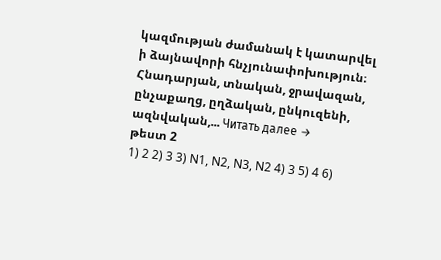կազմության ժամանակ է կատարվել ի ձայնավորի հնչյունափոխություն։ Հնադարյան, տնական, ջրավազան, ընչաքաղց, ըղձական, ընկուզենի, ազնվական,... Читать далее →
թեստ 2
1) 2 2) 3 3) N1, N2, N3, N2 4) 3 5) 4 6)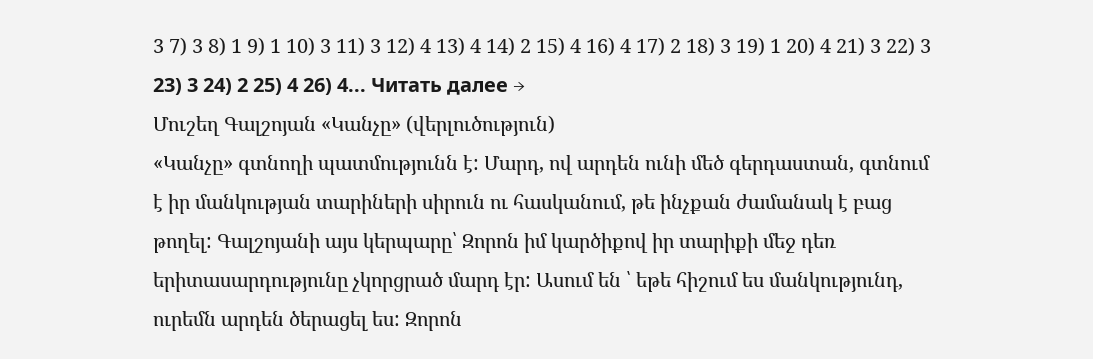3 7) 3 8) 1 9) 1 10) 3 11) 3 12) 4 13) 4 14) 2 15) 4 16) 4 17) 2 18) 3 19) 1 20) 4 21) 3 22) 3 23) 3 24) 2 25) 4 26) 4... Читать далее →
Մուշեղ Գալշոյան «Կանչը» (վերլուծություն)
«Կանչը» գտնողի պատմությունն է: Մարդ, ով արդեն ունի մեծ գերդաստան, գտնում է իր մանկության տարիների սիրուն ու հասկանում, թե ինչքան ժամանակ է բաց թողել: Գալշոյանի այս կերպարը՝ Զորոն իմ կարծիքով իր տարիքի մեջ դեռ երիտասարդությունը չկորցրած մարդ էր: Ասում են ՝ եթե հիշում ես մանկությունդ, ուրեմն արդեն ծերացել ես: Զորոն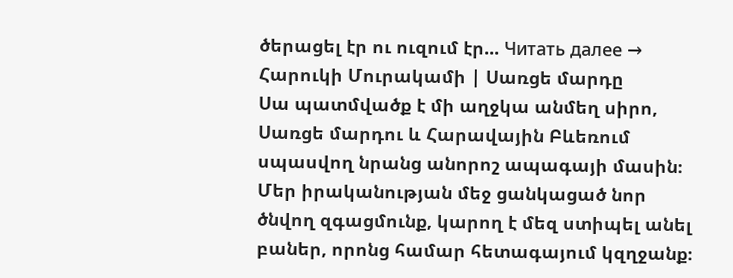ծերացել էր ու ուզում էր... Читать далее →
Հարուկի Մուրակամի | Սառցե մարդը
Սա պատմվածք է մի աղջկա անմեղ սիրո, Սառցե մարդու և Հարավային Բևեռում սպասվող նրանց անորոշ ապագայի մասին։ Մեր իրականության մեջ ցանկացած նոր ծնվող զգացմունք, կարող է մեզ ստիպել անել բաներ, որոնց համար հետագայում կզղջանք։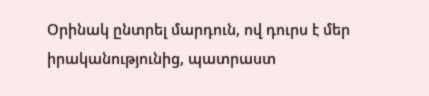Օրինակ ընտրել մարդուն, ով դուրս է մեր իրականությունից, պատրաստ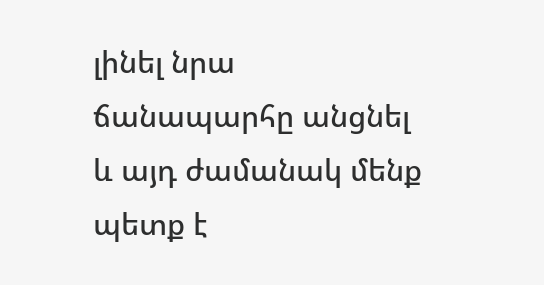լինել նրա ճանապարհը անցնել և այդ ժամանակ մենք պետք է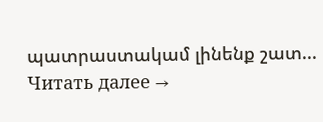պատրաստակամ լինենք շատ... Читать далее →